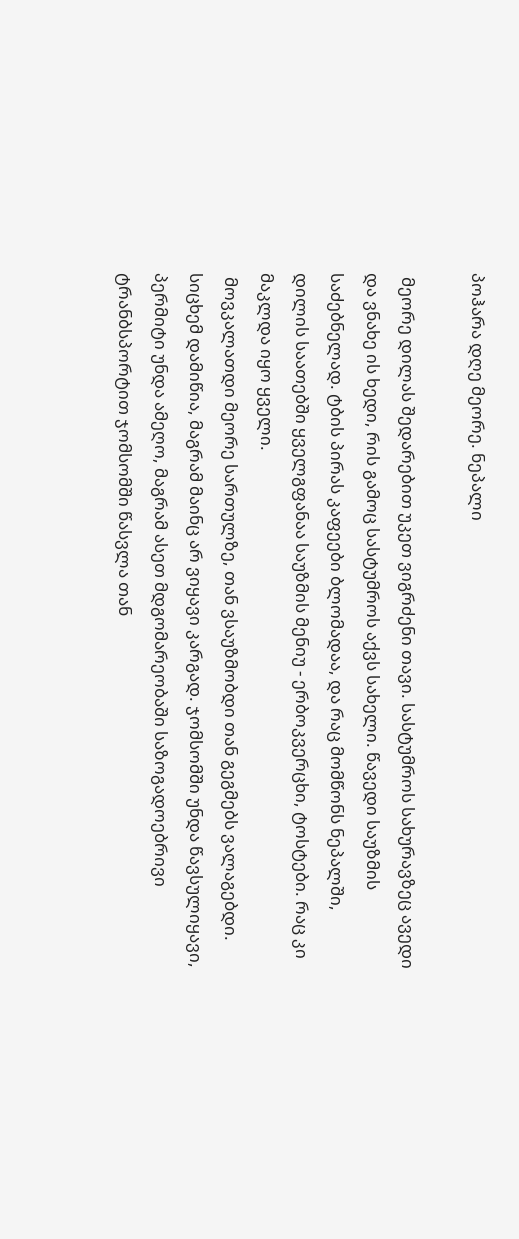პოჰარა დღე მეორე. ნეპალი

 მეორე დილას შედარებით უკეთ ვიგრძენი თავი. სასტუმროს სახურავზეც ავედი და ვნახე ის ხედი, რის გამოც სასტუმროს აქვს სახელი. წავედი საუზმის საძებნელად. ტბის პირას კაფეები ბლომადაა, და რაც მომწონს ნეპალში, დილის საათებში ყველგფანაა საუზმის მენიუ - ერბოკვერცხი, ტოსტები. რაც კი მაკლდა იყო ყველი.
 მოვკალათდი მეორე სართულზე, თან ვსაუზმობდი თან გეგმებს ვალაგებდი. სიცხემ დამიწია, მაგრამ მაინც არ ვიყავი კარგად. ჯომსომში უნდა წავსულიყავი, პერმიტი უნდა ამეღო, მაგრამ ასეთ მდგომარეობაში საზოგადოებრივი ტრანბსპორტით ჯომსომში წასვლა თან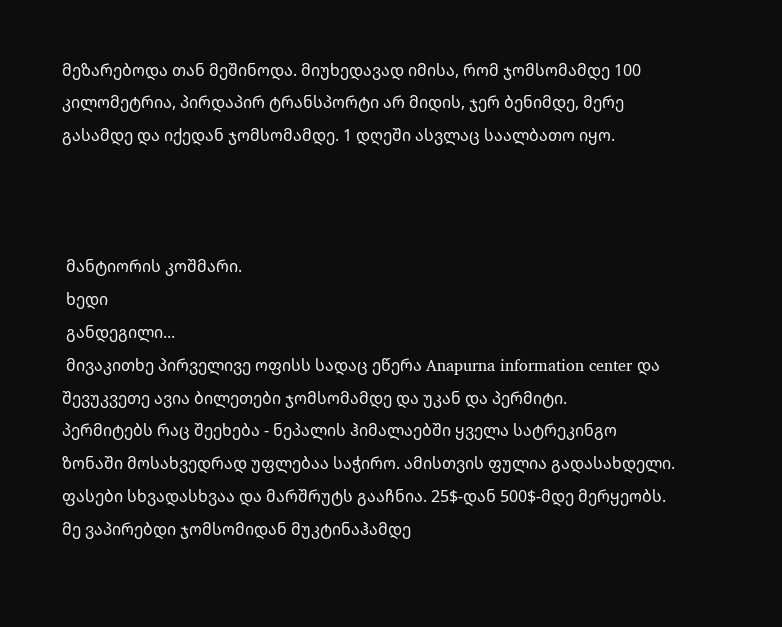მეზარებოდა თან მეშინოდა. მიუხედავად იმისა, რომ ჯომსომამდე 100 კილომეტრია, პირდაპირ ტრანსპორტი არ მიდის, ჯერ ბენიმდე, მერე გასამდე და იქედან ჯომსომამდე. 1 დღეში ასვლაც საალბათო იყო.



 მანტიორის კოშმარი.
 ხედი
 განდეგილი...
 მივაკითხე პირველივე ოფისს სადაც ეწერა Anapurna information center და შევუკვეთე ავია ბილეთები ჯომსომამდე და უკან და პერმიტი.
პერმიტებს რაც შეეხება - ნეპალის ჰიმალაებში ყველა სატრეკინგო ზონაში მოსახვედრად უფლებაა საჭირო. ამისთვის ფულია გადასახდელი. ფასები სხვადასხვაა და მარშრუტს გააჩნია. 25$-დან 500$-მდე მერყეობს. მე ვაპირებდი ჯომსომიდან მუკტინაჰამდე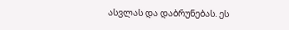ასვლას და დაბრუნებას. ეს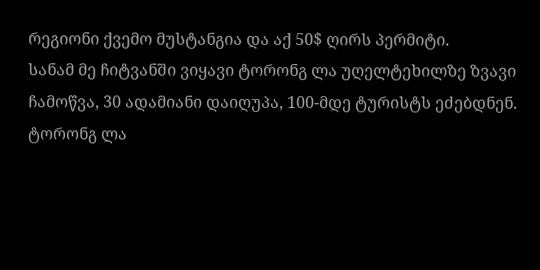რეგიონი ქვემო მუსტანგია და აქ 50$ ღირს პერმიტი.
სანამ მე ჩიტვანში ვიყავი ტორონგ ლა უღელტეხილზე ზვავი ჩამოწვა, 30 ადამიანი დაიღუპა, 100-მდე ტურისტს ეძებდნენ. ტორონგ ლა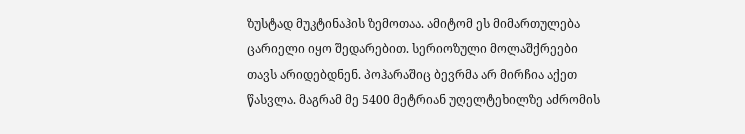ზუსტად მუკტინაჰის ზემოთაა. ამიტომ ეს მიმართულება ცარიელი იყო შედარებით. სერიოზული მოლაშქრეები თავს არიდებდნენ. პოჰარაშიც ბევრმა არ მირჩია აქეთ წასვლა. მაგრამ მე 5400 მეტრიან უღელტეხილზე აძრომის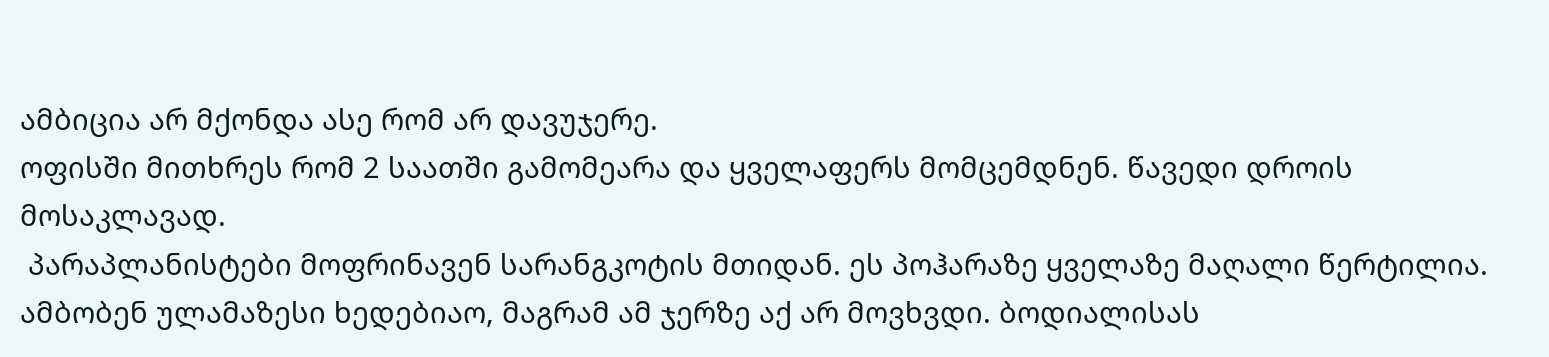ამბიცია არ მქონდა ასე რომ არ დავუჯერე.
ოფისში მითხრეს რომ 2 საათში გამომეარა და ყველაფერს მომცემდნენ. წავედი დროის მოსაკლავად.
 პარაპლანისტები მოფრინავენ სარანგკოტის მთიდან. ეს პოჰარაზე ყველაზე მაღალი წერტილია. ამბობენ ულამაზესი ხედებიაო, მაგრამ ამ ჯერზე აქ არ მოვხვდი. ბოდიალისას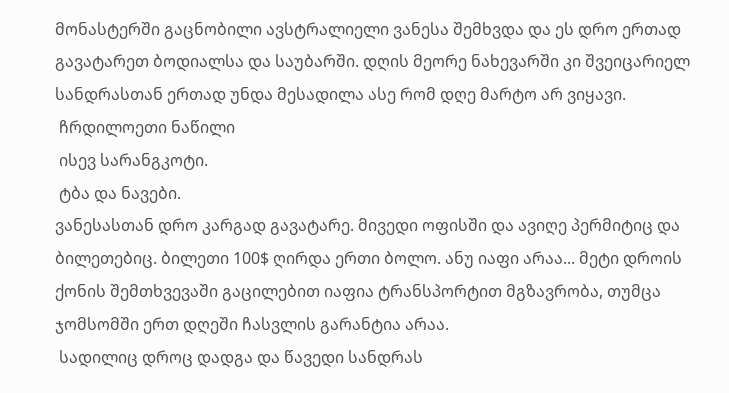მონასტერში გაცნობილი ავსტრალიელი ვანესა შემხვდა და ეს დრო ერთად გავატარეთ ბოდიალსა და საუბარში. დღის მეორე ნახევარში კი შვეიცარიელ სანდრასთან ერთად უნდა მესადილა ასე რომ დღე მარტო არ ვიყავი.
 ჩრდილოეთი ნაწილი
 ისევ სარანგკოტი.
 ტბა და ნავები.
ვანესასთან დრო კარგად გავატარე. მივედი ოფისში და ავიღე პერმიტიც და ბილეთებიც. ბილეთი 100$ ღირდა ერთი ბოლო. ანუ იაფი არაა... მეტი დროის ქონის შემთხვევაში გაცილებით იაფია ტრანსპორტით მგზავრობა, თუმცა ჯომსომში ერთ დღეში ჩასვლის გარანტია არაა.
 სადილიც დროც დადგა და წავედი სანდრას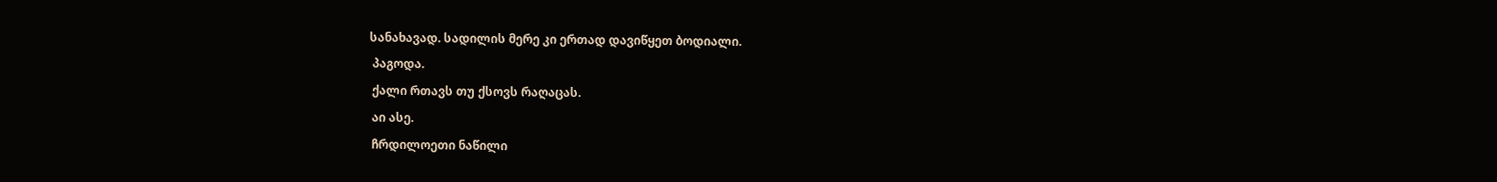სანახავად. სადილის მერე კი ერთად დავიწყეთ ბოდიალი.
 პაგოდა.
 ქალი რთავს თუ ქსოვს რაღაცას.
 აი ასე.
 ჩრდილოეთი ნაწილი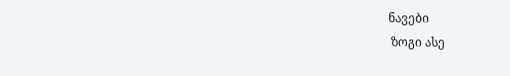ნავები
 ზოგი ასე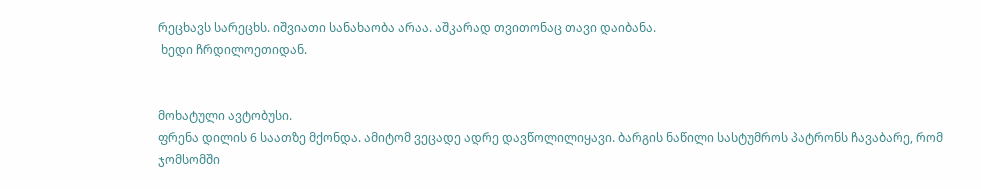რეცხავს სარეცხს. იშვიათი სანახაობა არაა. აშკარად თვითონაც თავი დაიბანა.
 ხედი ჩრდილოეთიდან.


მოხატული ავტობუსი.
ფრენა დილის 6 საათზე მქონდა. ამიტომ ვეცადე ადრე დავწოლილიყავი. ბარგის ნაწილი სასტუმროს პატრონს ჩავაბარე, რომ ჯომსომში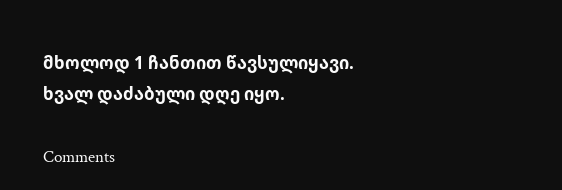მხოლოდ 1 ჩანთით წავსულიყავი.
ხვალ დაძაბული დღე იყო.

Comments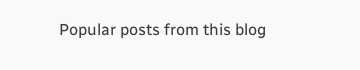Popular posts from this blog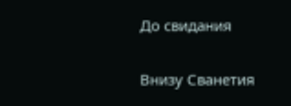До свидания

Внизу Сванетия